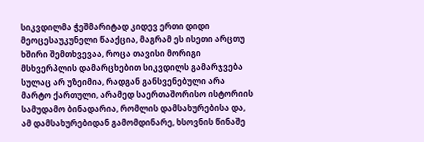სიკვდილმა ჭეშმარიტად კიდევ ერთი დიდი მეოცესაუკუნელი წააქცია, მაგრამ ეს ისეთი არცთუ ხშირი შემთხვევაა, როცა თავისი მორიგი მსხვერპლის დამარცხებით სიკვდილს გამარჯვება სულაც არ უზეიმია, რადგან განსვენებული არა მარტო ქართული, არამედ საერთაშორისო ისტორიის სამუდამო ბინადარია, რომლის დამსახურებისა და, ამ დამსახურებიდან გამომდინარე, ხსოვნის წინაშე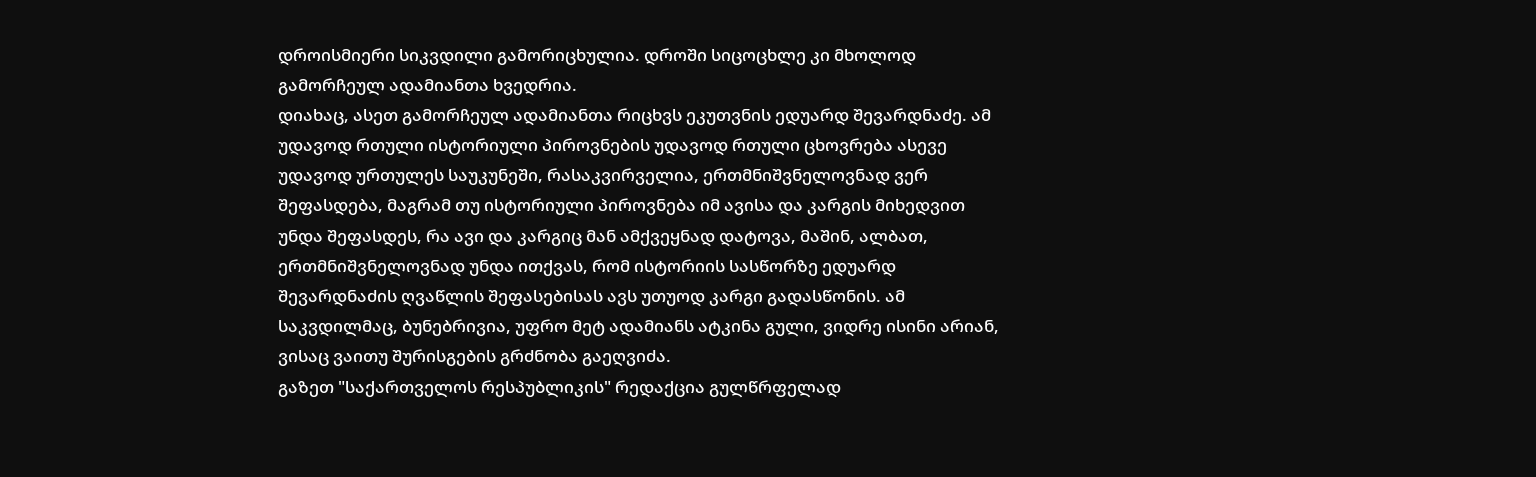დროისმიერი სიკვდილი გამორიცხულია. დროში სიცოცხლე კი მხოლოდ გამორჩეულ ადამიანთა ხვედრია.
დიახაც, ასეთ გამორჩეულ ადამიანთა რიცხვს ეკუთვნის ედუარდ შევარდნაძე. ამ უდავოდ რთული ისტორიული პიროვნების უდავოდ რთული ცხოვრება ასევე უდავოდ ურთულეს საუკუნეში, რასაკვირველია, ერთმნიშვნელოვნად ვერ შეფასდება, მაგრამ თუ ისტორიული პიროვნება იმ ავისა და კარგის მიხედვით უნდა შეფასდეს, რა ავი და კარგიც მან ამქვეყნად დატოვა, მაშინ, ალბათ, ერთმნიშვნელოვნად უნდა ითქვას, რომ ისტორიის სასწორზე ედუარდ შევარდნაძის ღვაწლის შეფასებისას ავს უთუოდ კარგი გადასწონის. ამ საკვდილმაც, ბუნებრივია, უფრო მეტ ადამიანს ატკინა გული, ვიდრე ისინი არიან, ვისაც ვაითუ შურისგების გრძნობა გაეღვიძა.
გაზეთ "საქართველოს რესპუბლიკის" რედაქცია გულწრფელად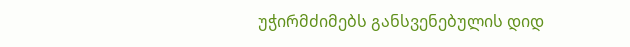უჭირმძიმებს განსვენებულის დიდ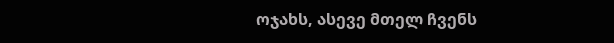ოჯახს, ასევე მთელ ჩვენს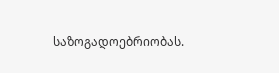საზოგადოებრიობას.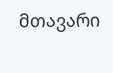მთავარი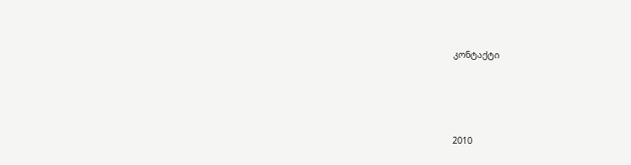კონტაქტი




2010